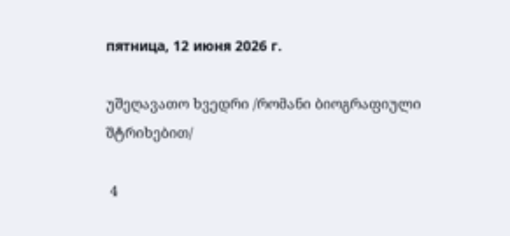пятница, 12 июня 2026 г.

უშეღავათო ხვედრი /რომანი ბიოგრაფიული შტრიხებით/

 4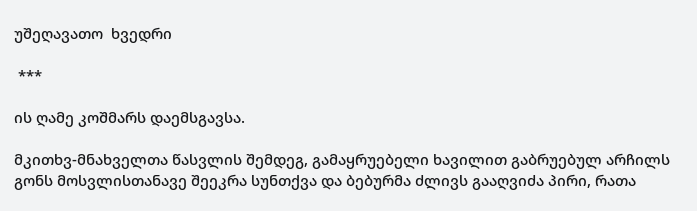უშეღავათო  ხვედრი

 ***

ის ღამე კოშმარს დაემსგავსა.

მკითხვ-მნახველთა წასვლის შემდეგ, გამაყრუებელი ხავილით გაბრუებულ არჩილს გონს მოსვლისთანავე შეეკრა სუნთქვა და ბებურმა ძლივს გააღვიძა პირი, რათა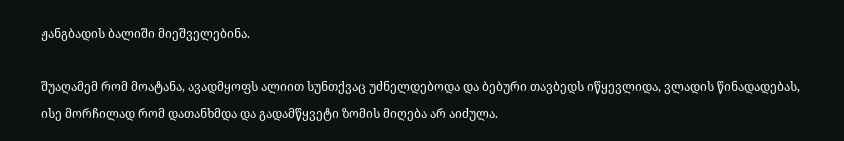ჟანგბადის ბალიში მიეშველებინა.

შუაღამემ რომ მოატანა, ავადმყოფს ალიით სუნთქვაც უძნელდებოდა და ბებური თავბედს იწყევლიდა, ვლადის წინადადებას, ისე მორჩილად რომ დათანხმდა და გადამწყვეტი ზომის მიღება არ აიძულა.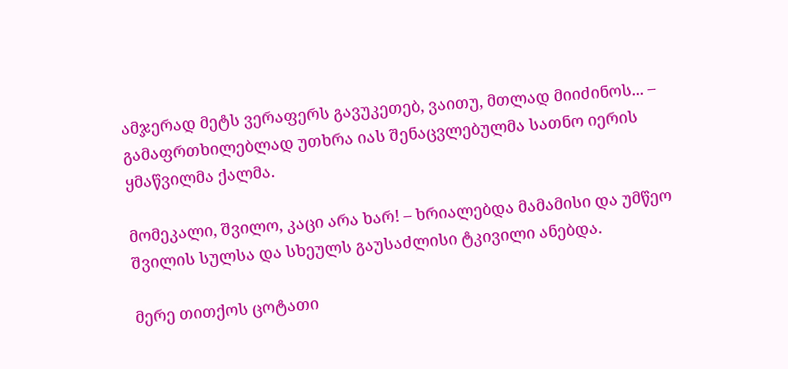ამჯერად მეტს ვერაფერს გავუკეთებ, ვაითუ, მთლად მიიძინოს... – გამაფრთხილებლად უთხრა იას შენაცვლებულმა სათნო იერის ყმაწვილმა ქალმა.

მომეკალი, შვილო, კაცი არა ხარ! – ხრიალებდა მამამისი და უმწეო შვილის სულსა და სხეულს გაუსაძლისი ტკივილი ანებდა.

მერე თითქოს ცოტათი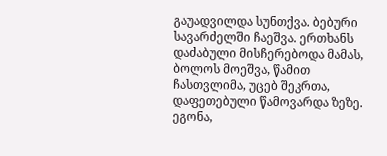გაუადვილდა სუნთქვა. ბებური სავარძელში ჩაეშვა. ერთხანს დაძაბული მისჩერებოდა მამას, ბოლოს მოეშვა, წამით ჩასთვლიმა, უცებ შეკრთა, დაფეთებული წამოვარდა ზეზე. ეგონა,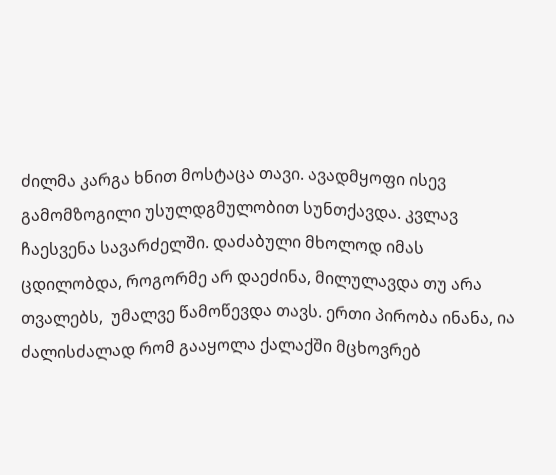ძილმა კარგა ხნით მოსტაცა თავი. ავადმყოფი ისევ გამომზოგილი უსულდგმულობით სუნთქავდა. კვლავ ჩაესვენა სავარძელში. დაძაბული მხოლოდ იმას ცდილობდა, როგორმე არ დაეძინა, მილულავდა თუ არა თვალებს,  უმალვე წამოწევდა თავს. ერთი პირობა ინანა, ია ძალისძალად რომ გააყოლა ქალაქში მცხოვრებ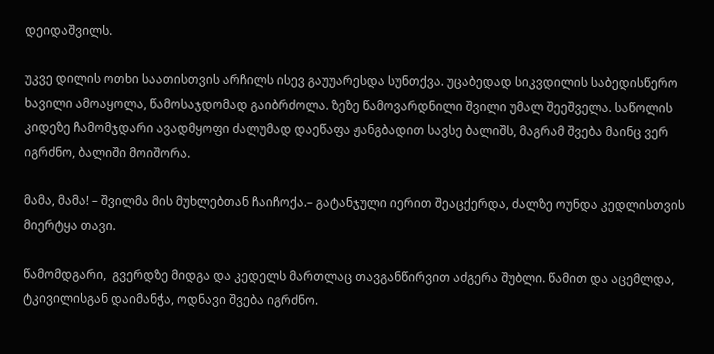დეიდაშვილს.

უკვე დილის ოთხი საათისთვის არჩილს ისევ გაუუარესდა სუნთქვა. უცაბედად სიკვდილის საბედისწერო ხავილი ამოაყოლა, წამოსაჯდომად გაიბრძოლა. ზეზე წამოვარდნილი შვილი უმალ შეეშველა. საწოლის კიდეზე ჩამომჯდარი ავადმყოფი ძალუმად დაეწაფა ჟანგბადით სავსე ბალიშს, მაგრამ შვება მაინც ვერ იგრძნო, ბალიში მოიშორა.

მამა, მამა! – შვილმა მის მუხლებთან ჩაიჩოქა.– გატანჯული იერით შეაცქერდა, ძალზე ოუნდა კედლისთვის მიერტყა თავი.

წამომდგარი,  გვერდზე მიდგა და კედელს მართლაც თავგანწირვით აძგერა შუბლი. წამით და აცემლდა, ტკივილისგან დაიმანჭა, ოდნავი შვება იგრძნო.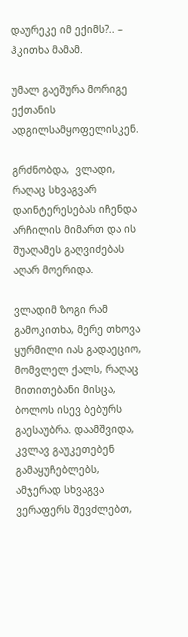დაურეკე იმ ექიმს?.. – ჰკითხა მამამ.

უმალ გაეშურა მორიგე ექთანის ადგილსამყოფელისკენ.

გრძნობდა,  ვლადი, რაღაც სხვაგვარ დაინტერესებას იჩენდა არჩილის მიმართ და ის შუაღამეს გაღვიძებას აღარ მოერიდა.

ვლადიმ ზოგი რამ გამოკითხა, მერე თხოვა ყურმილი იას გადაეციო,  მომვლელ ქალს, რაღაც მითითებანი მისცა, ბოლოს ისევ ბებურს გაესაუბრა. დაამშვიდა, კვლავ გაუკეთებენ გამაყუჩებლებს, ამჯერად სხვაგვა  ვერაფერს შევძლებთ,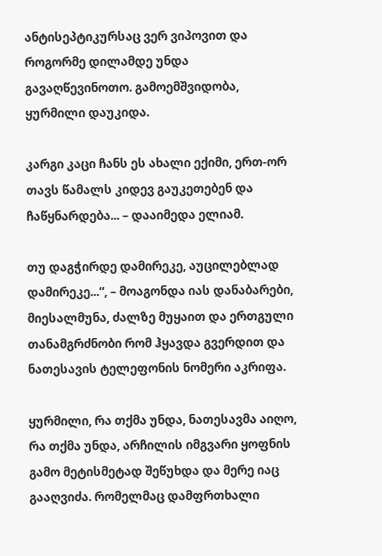ანტისეპტიკურსაც ვერ ვიპოვით და როგორმე დილამდე უნდა გავაღწევინოთო. გამოემშვიდობა, ყურმილი დაუკიდა.

კარგი კაცი ჩანს ეს ახალი ექიმი, ერთ-ორ თავს წამალს კიდევ გაუკეთებენ და ჩაწყნარდება... – დააიმედა ელიამ.

თუ დაგჭირდე დამირეკე, აუცილებლად დამირეკე...“, – მოაგონდა იას დანაბარები,  მიესალმუნა, ძალზე მუყაით და ერთგული თანამგრძნობი რომ ჰყავდა გვერდით და ნათესავის ტელეფონის ნომერი აკრიფა.

ყურმილი, რა თქმა უნდა, ნათესავმა აიღო, რა თქმა უნდა, არჩილის იმგვარი ყოფნის გამო მეტისმეტად შეწუხდა და მერე იაც გააღვიძა. რომელმაც დამფრთხალი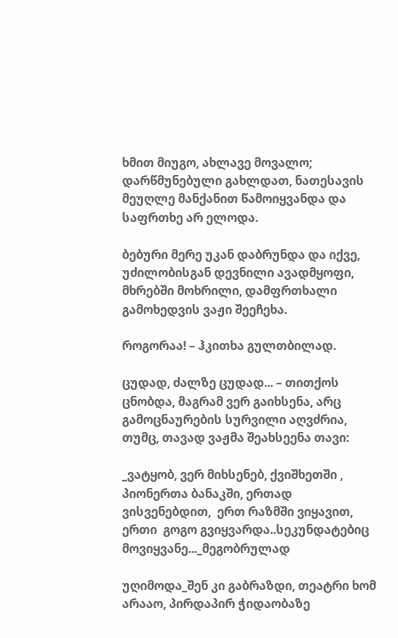ხმით მიუგო, ახლავე მოვალო; დარწმუნებული გახლდათ, ნათესავის მეუღლე მანქანით წამოიყვანდა და საფრთხე არ ელოდა.

ბებური მერე უკან დაბრუნდა და იქვე, უძილობისგან დევნილი ავადმყოფი, მხრებში მოხრილი, დამფრთხალი გამოხედვის ვაჟი შეეჩეხა.

როგორაა! – ჰკითხა გულთბილად.

ცუდად, ძალზე ცუდად... – თითქოს ცნობდა, მაგრამ ვერ გაიხსენა, არც გამოცნაურების სურვილი აღვძრია, თუმც, თავად ვაჟმა შეახსეენა თავი:

_ვატყობ, ვერ მიხსენებ, ქვიშხეთში , პიონერთა ბანაკში, ერთად ვისვენებდით,  ერთ რაზმში ვიყავით, ერთი  გოგო გვიყვარდა..სეკუნდატებიც მოვიყვანე..._მეგობრულად

უღიმოდა_შენ კი გაბრაზდი, თეატრი ხომ არააო, პირდაპირ ჭიდაობაზე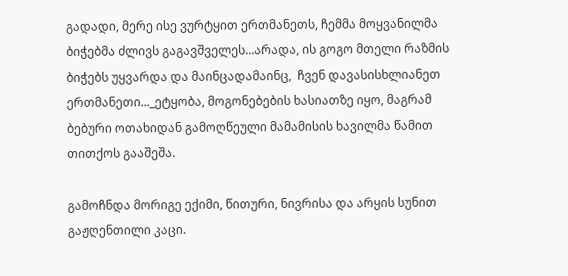გადადი, მერე ისე ვურტყით ერთმანეთს, ჩემმა მოყვანილმა ბიჭებმა ძლივს გაგავშველეს...არადა, ის გოგო მთელი რაზმის ბიჭებს უყვარდა და მაინცადამაინც,  ჩვენ დავასისხლიანეთ ერთმანეთი..._ეტყობა, მოგონებების ხასიათზე იყო, მაგრამ  ბებური ოთახიდან გამოღწეული მამამისის ხავილმა წამით თითქოს გააშეშა.

გამოჩნდა მორიგე ექიმი, წითური, ნივრისა და არყის სუნით გაჟღენთილი კაცი.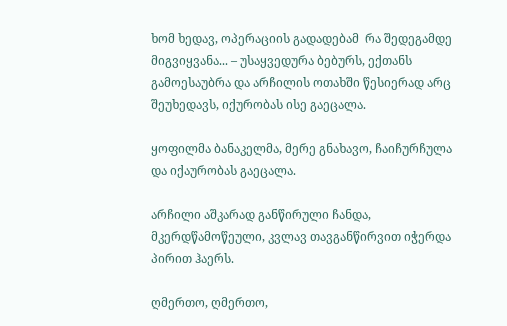ხომ ხედავ, ოპერაციის გადადებამ  რა შედეგამდე მიგვიყვანა... – უსაყვედურა ბებურს, ექთანს გამოესაუბრა და არჩილის ოთახში წესიერად არც შეუხედავს, იქურობას ისე გაეცალა.

ყოფილმა ბანაკელმა, მერე გნახავო, ჩაიჩურჩულა და იქაურობას გაეცალა.

არჩილი აშკარად განწირული ჩანდა, მკერდწამოწეული, კვლავ თავგანწირვით იჭერდა პირით ჰაერს.

ღმერთო, ღმერთო,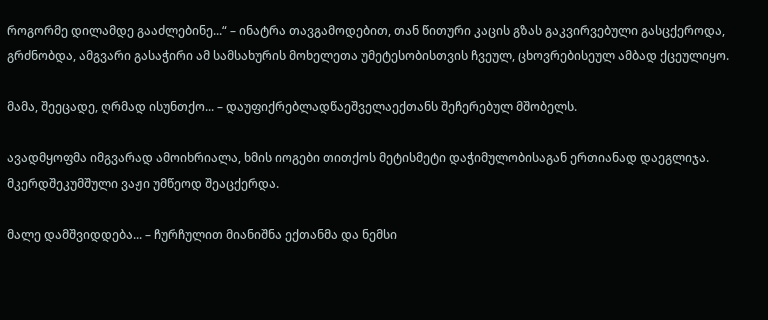როგორმე დილამდე გააძლებინე...“ – ინატრა თავგამოდებით, თან წითური კაცის გზას გაკვირვებული გასცქეროდა, გრძნობდა, ამგვარი გასაჭირი ამ სამსახურის მოხელეთა უმეტესობისთვის ჩვეულ, ცხოვრებისეულ ამბად ქცეულიყო.

მამა, შეეცადე, ღრმად ისუნთქო... – დაუფიქრებლადწაეშველაექთანს შეჩერებულ მშობელს.

ავადმყოფმა იმგვარად ამოიხრიალა, ხმის იოგები თითქოს მეტისმეტი დაჭიმულობისაგან ერთიანად დაეგლიჯა.  მკერდშეკუმშული ვაჟი უმწეოდ შეაცქერდა.

მალე დამშვიდდება... – ჩურჩულით მიანიშნა ექთანმა და ნემსი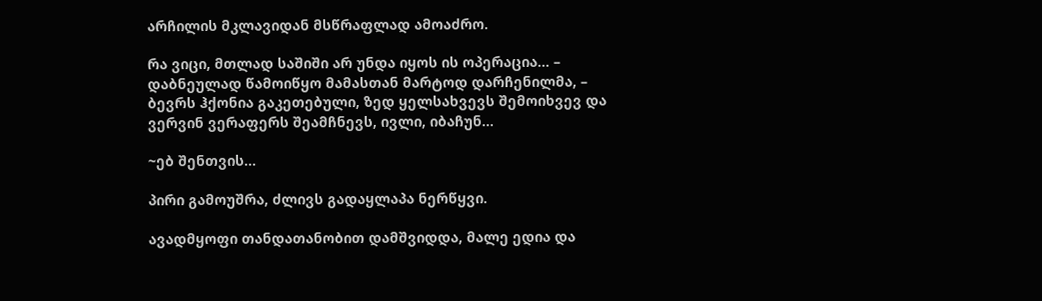არჩილის მკლავიდან მსწრაფლად ამოაძრო.

რა ვიცი, მთლად საშიში არ უნდა იყოს ის ოპერაცია... – დაბნეულად წამოიწყო მამასთან მარტოდ დარჩენილმა, – ბევრს ჰქონია გაკეთებული, ზედ ყელსახვევს შემოიხვევ და ვერვინ ვერაფერს შეამჩნევს, ივლი, იბაჩუნ...

~ებ შენთვის...

პირი გამოუშრა, ძლივს გადაყლაპა ნერწყვი.

ავადმყოფი თანდათანობით დამშვიდდა, მალე ედია და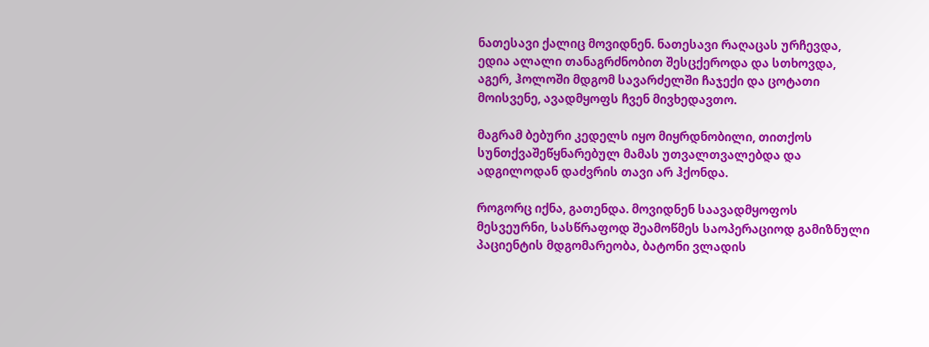ნათესავი ქალიც მოვიდნენ. ნათესავი რაღაცას ურჩევდა, ედია ალალი თანაგრძნობით შესცქეროდა და სთხოვდა, აგერ, ჰოლოში მდგომ სავარძელში ჩაჯექი და ცოტათი მოისვენე, ავადმყოფს ჩვენ მივხედავთო.

მაგრამ ბებური კედელს იყო მიყრდნობილი, თითქოს სუნთქვაშეწყნარებულ მამას უთვალთვალებდა და ადგილოდან დაძვრის თავი არ ჰქონდა.

როგორც იქნა, გათენდა. მოვიდნენ საავადმყოფოს მესვეურნი, სასწრაფოდ შეამოწმეს საოპერაციოდ გამიზნული პაციენტის მდგომარეობა, ბატონი ვლადის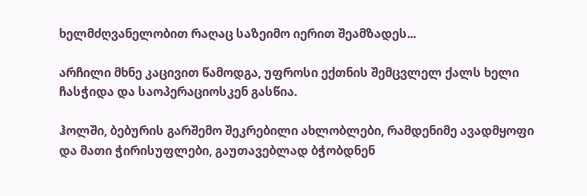ხელმძღვანელობით რაღაც საზეიმო იერით შეამზადეს...

არჩილი მხნე კაცივით წამოდგა, უფროსი ექთნის შემცვლელ ქალს ხელი ჩასჭიდა და საოპერაციოსკენ გასწია.

ჰოლში, ბებურის გარშემო შეკრებილი ახლობლები, რამდენიმე ავადმყოფი და მათი ჭირისუფლები, გაუთავებლად ბჭობდნენ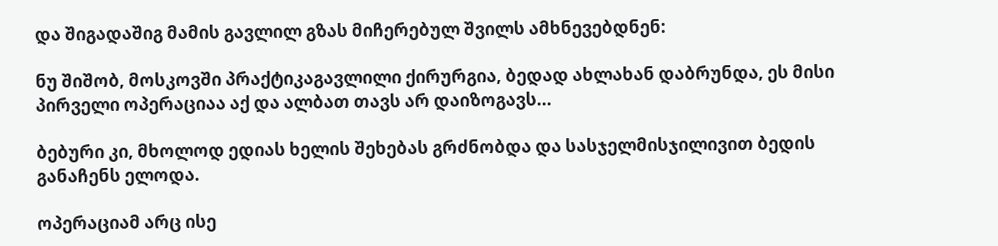და შიგადაშიგ მამის გავლილ გზას მიჩერებულ შვილს ამხნევებდნენ:

ნუ შიშობ, მოსკოვში პრაქტიკაგავლილი ქირურგია, ბედად ახლახან დაბრუნდა, ეს მისი პირველი ოპერაციაა აქ და ალბათ თავს არ დაიზოგავს...

ბებური კი, მხოლოდ ედიას ხელის შეხებას გრძნობდა და სასჯელმისჯილივით ბედის განაჩენს ელოდა.

ოპერაციამ არც ისე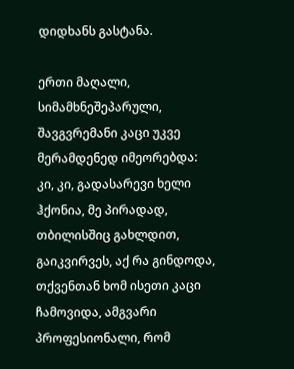დიდხანს გასტანა.

ერთი მაღალი, სიმამხნეშეპარული, შავგვრემანი კაცი უკვე მერამდენედ იმეორებდა:
კი, კი, გადასარევი ხელი ჰქონია, მე პირადად, თბილისშიც გახლდით, გაიკვირვეს, აქ რა გინდოდა, თქვენთან ხომ ისეთი კაცი ჩამოვიდა, ამგვარი პროფესიონალი, რომ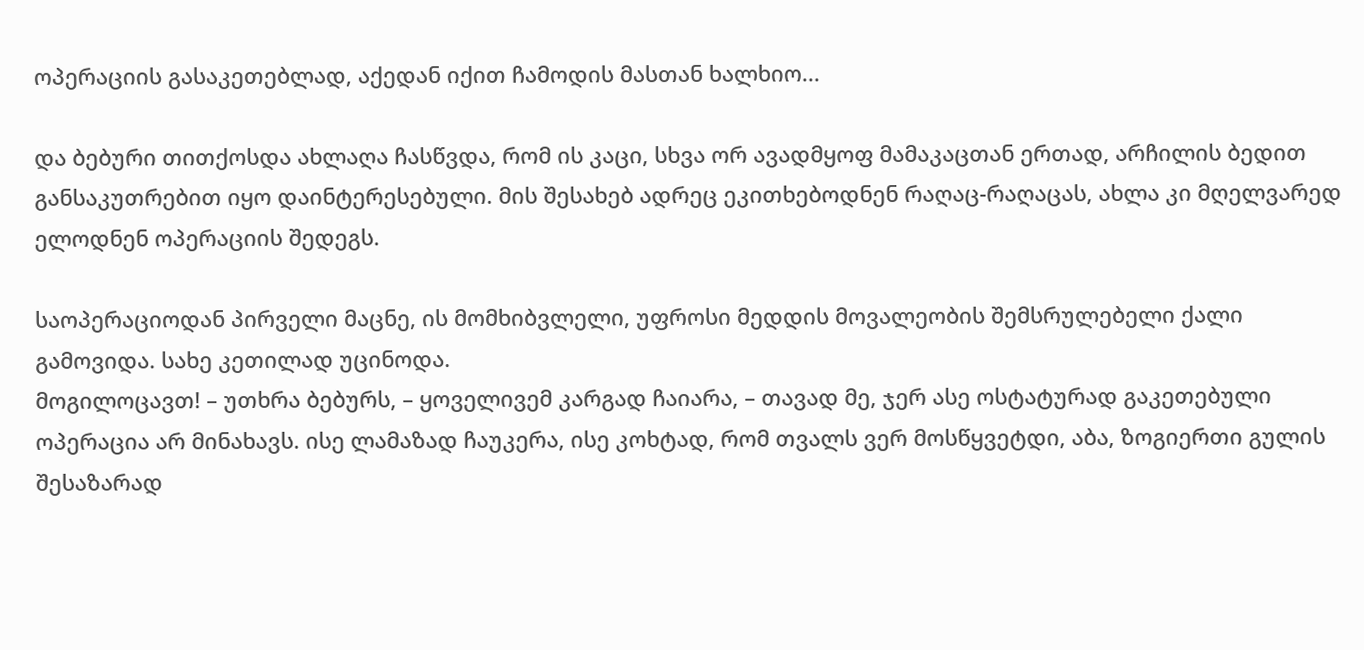ოპერაციის გასაკეთებლად, აქედან იქით ჩამოდის მასთან ხალხიო...

და ბებური თითქოსდა ახლაღა ჩასწვდა, რომ ის კაცი, სხვა ორ ავადმყოფ მამაკაცთან ერთად, არჩილის ბედით განსაკუთრებით იყო დაინტერესებული. მის შესახებ ადრეც ეკითხებოდნენ რაღაც-რაღაცას, ახლა კი მღელვარედ ელოდნენ ოპერაციის შედეგს.

საოპერაციოდან პირველი მაცნე, ის მომხიბვლელი, უფროსი მედდის მოვალეობის შემსრულებელი ქალი გამოვიდა. სახე კეთილად უცინოდა.
მოგილოცავთ! – უთხრა ბებურს, – ყოველივემ კარგად ჩაიარა, – თავად მე, ჯერ ასე ოსტატურად გაკეთებული ოპერაცია არ მინახავს. ისე ლამაზად ჩაუკერა, ისე კოხტად, რომ თვალს ვერ მოსწყვეტდი, აბა, ზოგიერთი გულის შესაზარად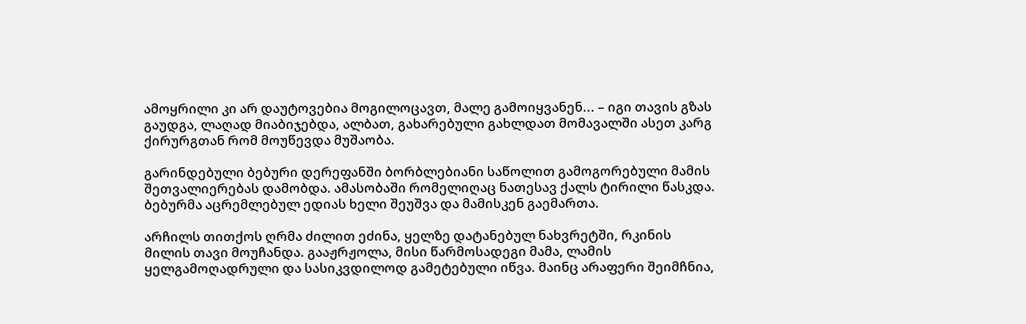ამოყრილი კი არ დაუტოვებია მოგილოცავთ, მალე გამოიყვანენ... – იგი თავის გზას გაუდგა, ლაღად მიაბიჯებდა, ალბათ, გახარებული გახლდათ მომავალში ასეთ კარგ ქირურგთან რომ მოუწევდა მუშაობა.

გარინდებული ბებური დერეფანში ბორბლებიანი საწოლით გამოგორებული მამის შეთვალიერებას დამობდა. ამასობაში რომელიღაც ნათესავ ქალს ტირილი წასკდა. ბებურმა აცრემლებულ ედიას ხელი შეუშვა და მამისკენ გაემართა.

არჩილს თითქოს ღრმა ძილით ეძინა, ყელზე დატანებულ ნახვრეტში, რკინის მილის თავი მოუჩანდა. გააჟრჟოლა, მისი წარმოსადეგი მამა, ლამის ყელგამოღადრული და სასიკვდილოდ გამეტებული იწვა. მაინც არაფერი შეიმჩნია,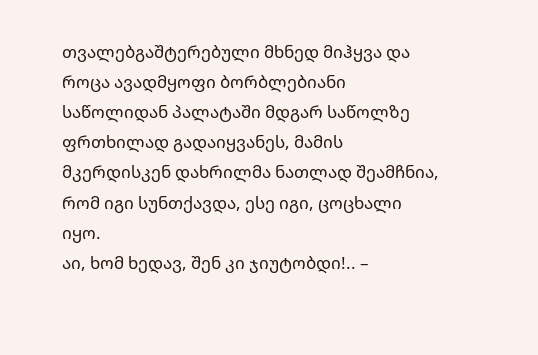თვალებგაშტერებული მხნედ მიჰყვა და როცა ავადმყოფი ბორბლებიანი საწოლიდან პალატაში მდგარ საწოლზე ფრთხილად გადაიყვანეს, მამის მკერდისკენ დახრილმა ნათლად შეამჩნია, რომ იგი სუნთქავდა, ესე იგი, ცოცხალი იყო.
აი, ხომ ხედავ, შენ კი ჯიუტობდი!.. –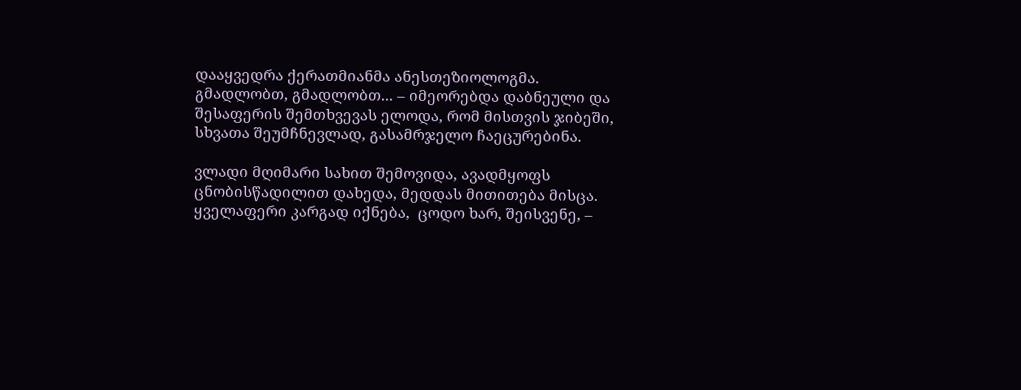დააყვედრა ქერათმიანმა ანესთეზიოლოგმა.
გმადლობთ, გმადლობთ... – იმეორებდა დაბნეული და შესაფერის შემთხვევას ელოდა, რომ მისთვის ჯიბეში, სხვათა შეუმჩნევლად, გასამრჯელო ჩაეცურებინა.

ვლადი მღიმარი სახით შემოვიდა, ავადმყოფს ცნობისწადილით დახედა, მედდას მითითება მისცა.
ყველაფერი კარგად იქნება,  ცოდო ხარ, შეისვენე, –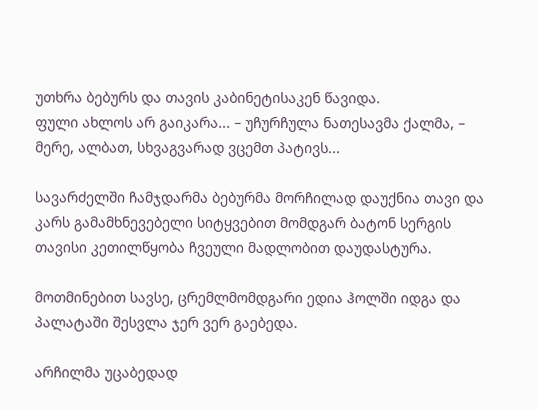უთხრა ბებურს და თავის კაბინეტისაკენ წავიდა.
ფული ახლოს არ გაიკარა... – უჩურჩულა ნათესავმა ქალმა, – მერე, ალბათ, სხვაგვარად ვცემთ პატივს...

სავარძელში ჩამჯდარმა ბებურმა მორჩილად დაუქნია თავი და კარს გამამხნევებელი სიტყვებით მომდგარ ბატონ სერგის თავისი კეთილწყობა ჩვეული მადლობით დაუდასტურა.

მოთმინებით სავსე, ცრემლმომდგარი ედია ჰოლში იდგა და პალატაში შესვლა ჯერ ვერ გაებედა.

არჩილმა უცაბედად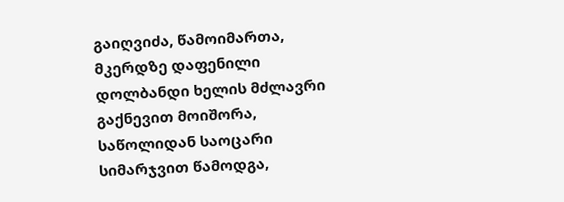გაიღვიძა, წამოიმართა, მკერდზე დაფენილი დოლბანდი ხელის მძლავრი  გაქნევით მოიშორა, საწოლიდან საოცარი სიმარჯვით წამოდგა,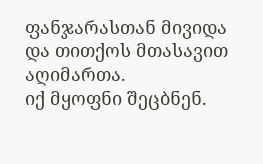ფანჯარასთან მივიდა და თითქოს მთასავით აღიმართა.
იქ მყოფნი შეცბნენ.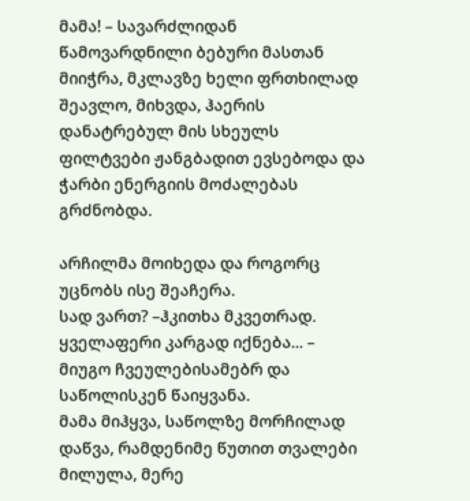მამა! – სავარძლიდან წამოვარდნილი ბებური მასთან მიიჭრა, მკლავზე ხელი ფრთხილად შეავლო, მიხვდა, ჰაერის დანატრებულ მის სხეულს ფილტვები ჟანგბადით ევსებოდა და ჭარბი ენერგიის მოძალებას გრძნობდა.

არჩილმა მოიხედა და როგორც უცნობს ისე შეაჩერა.
სად ვართ? –ჰკითხა მკვეთრად.
ყველაფერი კარგად იქნება... – მიუგო ჩვეულებისამებრ და საწოლისკენ წაიყვანა.
მამა მიჰყვა, საწოლზე მორჩილად დაწვა, რამდენიმე წუთით თვალები მილულა, მერე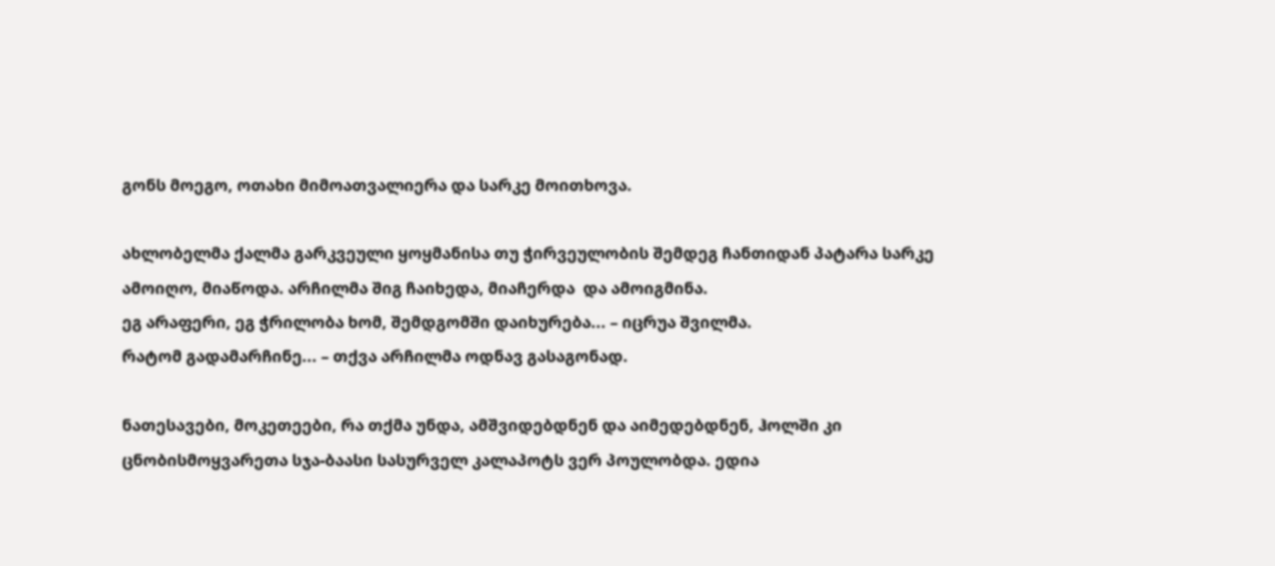გონს მოეგო, ოთახი მიმოათვალიერა და სარკე მოითხოვა.

ახლობელმა ქალმა გარკვეული ყოყმანისა თუ ჭირვეულობის შემდეგ ჩანთიდან პატარა სარკე ამოიღო, მიაწოდა. არჩილმა შიგ ჩაიხედა, მიაჩერდა  და ამოიგმინა.
ეგ არაფერი, ეგ ჭრილობა ხომ, შემდგომში დაიხურება... – იცრუა შვილმა.
რატომ გადამარჩინე... – თქვა არჩილმა ოდნავ გასაგონად.

ნათესავები, მოკეთეები, რა თქმა უნდა, ამშვიდებდნენ და აიმედებდნენ, ჰოლში კი ცნობისმოყვარეთა სჯა-ბაასი სასურველ კალაპოტს ვერ პოულობდა. ედია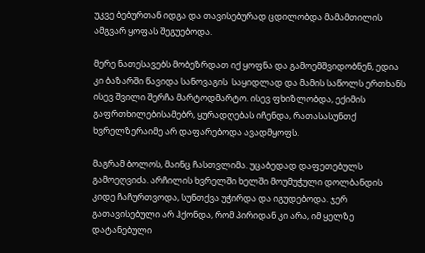უკვე ბებურთან იდგა და თავისებურად ცდილობდა მამამთილის ამგვარ ყოფას შეგუებოდა.

მერე ნათესავებს მობეზრდათ იქ ყოფნა და გამოემშვიდობნენ, ედია კი ბაზარში წავიდა სანოვაგის  საყიდლად და მამის საწოლს ერთხანს ისევ შვილი შერჩა მარტოდმარტო. ისევ ფხიზლობდა, ექიმის გაფრთხილებისამებრ, ყურადღებას იჩენდა, რათასასუნთქ  ხვრელზერაიმე არ დაფარებოდა ავადმყოფს.

მაგრამ ბოლოს, მაინც ჩასთვლიმა. უცაბედად დაფეთებულს გამოეღვიძა. არჩილის ხვრელში ხელში მოუმუჭული დოლბანდის კიდე ჩაჩურთვოდა, სუნთქვა უჭირდა და იგუდებოდა. ჯერ გათავისებული არ ჰქონდა, რომ პირიდან კი არა, იმ ყელზე დატანებული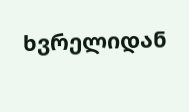ხვრელიდან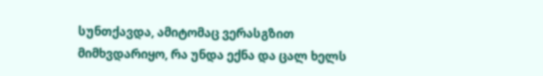სუნთქავდა, ამიტომაც ვერასგზით მიმხვდარიყო, რა უნდა ექნა და ცალ ხელს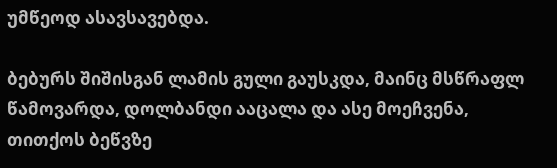უმწეოდ ასავსავებდა.

ბებურს შიშისგან ლამის გული გაუსკდა, მაინც მსწრაფლ წამოვარდა, დოლბანდი ააცალა და ასე მოეჩვენა, თითქოს ბეწვზე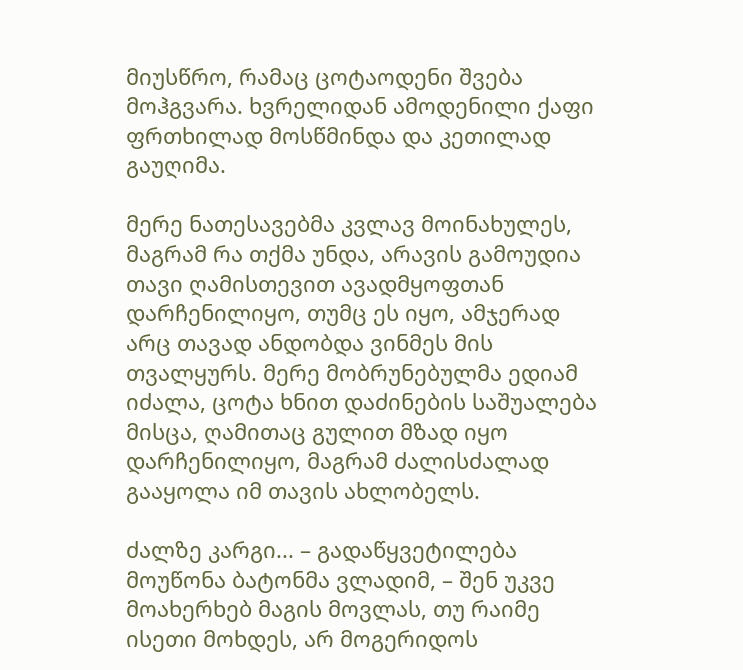მიუსწრო, რამაც ცოტაოდენი შვება მოჰგვარა. ხვრელიდან ამოდენილი ქაფი ფრთხილად მოსწმინდა და კეთილად გაუღიმა.

მერე ნათესავებმა კვლავ მოინახულეს, მაგრამ რა თქმა უნდა, არავის გამოუდია თავი ღამისთევით ავადმყოფთან დარჩენილიყო, თუმც ეს იყო, ამჯერად არც თავად ანდობდა ვინმეს მის თვალყურს. მერე მობრუნებულმა ედიამ იძალა, ცოტა ხნით დაძინების საშუალება მისცა, ღამითაც გულით მზად იყო დარჩენილიყო, მაგრამ ძალისძალად გააყოლა იმ თავის ახლობელს.

ძალზე კარგი... – გადაწყვეტილება მოუწონა ბატონმა ვლადიმ, – შენ უკვე მოახერხებ მაგის მოვლას, თუ რაიმე ისეთი მოხდეს, არ მოგერიდოს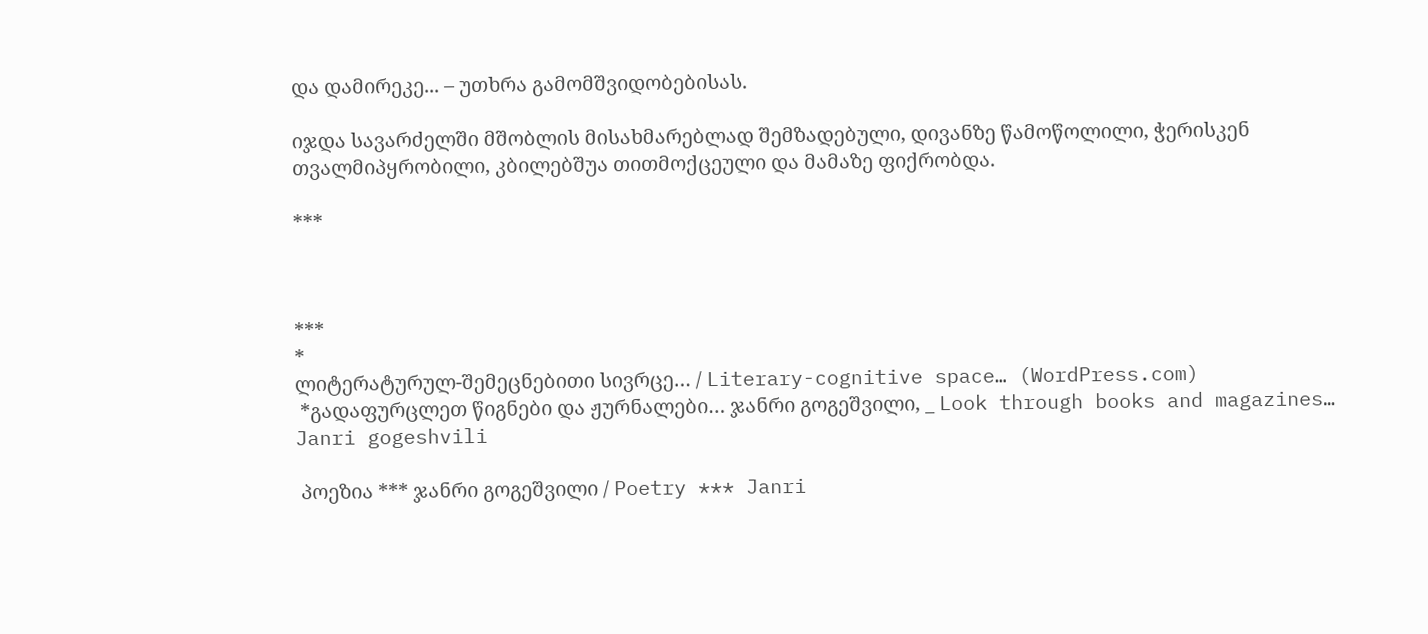და დამირეკე... – უთხრა გამომშვიდობებისას.

იჯდა სავარძელში მშობლის მისახმარებლად შემზადებული, დივანზე წამოწოლილი, ჭერისკენ თვალმიპყრობილი, კბილებშუა თითმოქცეული და მამაზე ფიქრობდა.

***



***
*
ლიტერატურულ-შემეცნებითი სივრცე… / Literary-cognitive space… (WordPress.com)
 *გადაფურცლეთ წიგნები და ჟურნალები… ჯანრი გოგეშვილი, _ Look through books and magazines… Janri gogeshvili

 პოეზია *** ჯანრი გოგეშვილი / Poetry *** Janri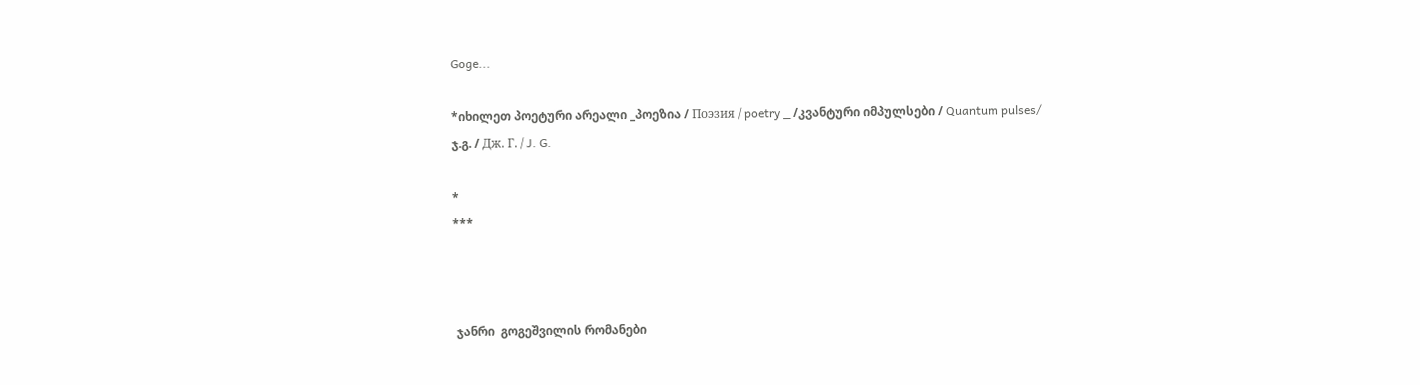Goge...

*იხილეთ პოეტური არეალი _პოეზია / Поэзия / poetry _ /კვანტური იმპულსები / Quantum pulses/ ჯ.გ. / Дж. Г. / J. G.

*
***



 ჯანრი  გოგეშვილის რომანები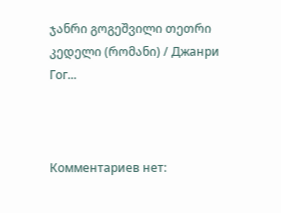ჯანრი გოგეშვილი თეთრი კედელი (რომანი) / Джанри Гог...



Комментариев нет: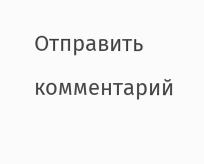Отправить комментарий